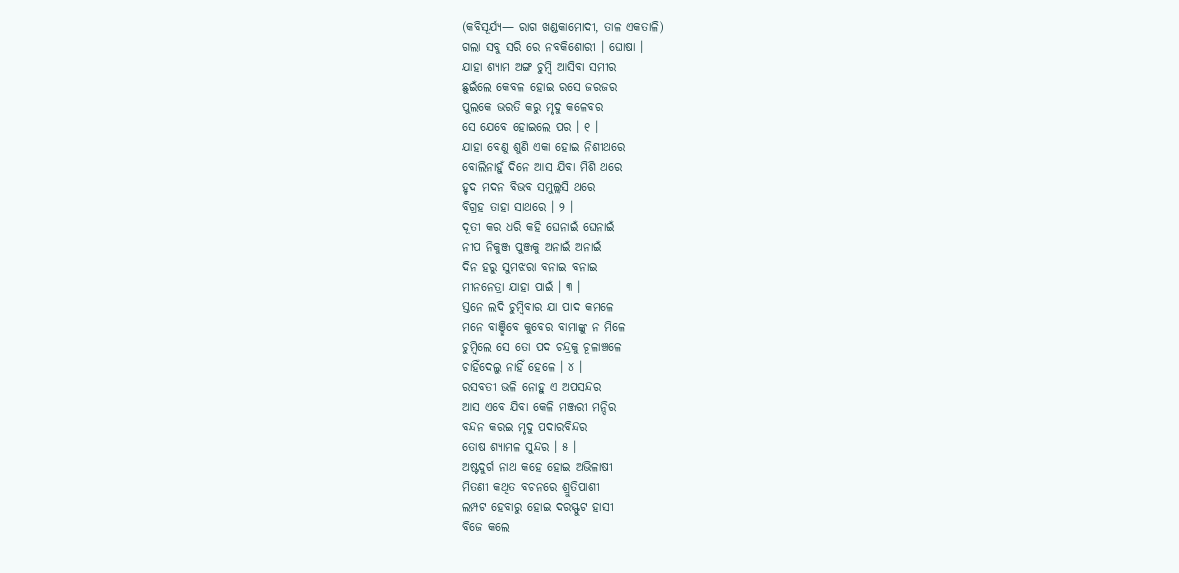(କବିସୂର୍ଯ୍ୟ— ରାଗ ଖଣ୍ଡକାମୋଦୀ, ତାଳ ଏକତାଳି)
ଗଲା ସବୁ ସରି ରେ ନବକିଶୋରୀ । ଘୋଷା ।
ଯାହା ଶ୍ୟାମ ଅଙ୍ଗ ଚୁମ୍ବି ଆସିବା ସମୀର
ଛୁଇଁଲେ କେବଳ ହୋଇ ରସେ ଜରଜର
ପୁଲକେ ଭରତି କରୁ ମୃଦୁ କଳେବର
ସେ ଯେବେ ହୋଇଲେ ପର । ୧ ।
ଯାହା ବେଣୁ ଶୁଣି ଏକା ହୋଇ ନିଶୀଥରେ
ବୋଲିନାହୁଁ ଦିନେ ଆସ ଯିବା ମିଶି ଥରେ
ହୃଦ ମଦନ ବିଭବ ସମୁଲ୍ଲସି ଥରେ
ବିଗ୍ରହ ତାହା ସାଥରେ । ୨ ।
ଦୂତୀ କର ଧରି କହି ଘେନାଇଁ ଘେନାଇଁ
ନୀପ ନିକୁଞ୍ଜ ପୁଞ୍ଜକୁ ଅନାଇଁ ଅନାଇଁ
ଦିନ ହରୁ ସୁମଝରା ବନାଇ ବନାଇ
ମୀନନେତ୍ରା ଯାହା ପାଇଁ । ୩ ।
ସ୍ତନେ ଲଦି ଚୁମ୍ବିବାର ଯା ପାଦ କମଳେ
ମନେ ବାଞ୍ଛିବେ କୁବେର ବାମାଙ୍କୁ ନ ମିଳେ
ଚୁମ୍ବିଲେ ସେ ତୋ ପଦ ଚନ୍ଦ୍ରକୁ ଚୂଳାଞ୍ଚଳେ
ଚାହିଁଦେଲୁ ନାହିଁ ହେଳେ । ୪ ।
ରସବତୀ ଭଳି ନୋହୁ ଏ ଅପସନ୍ଦର
ଆସ ଏବେ ଯିବା କେଳି ମଞ୍ଜରୀ ମନ୍ଦିର
ବନ୍ଦନ କରଇ ମୃଦୁ ପଦାରବିନ୍ଦର
ତୋଷ ଶ୍ୟାମଳ ସୁନ୍ଦର । ୫ ।
ଅଷ୍ଟଦୁର୍ଗ ନାଥ କହେ ହୋଇ ଅଭିଳାଷୀ
ମିତଣୀ କଥିତ ବଚନରେ ଶ୍ରୁତିପାଶୀ
ଲମ୍ପଟ ହେବାରୁ ହୋଇ ଦରସ୍ଫୁଟ ହାସୀ
ବିଜେ କଲେ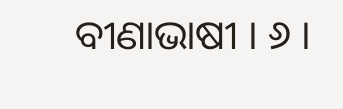ବୀଣାଭାଷୀ । ୬ ।